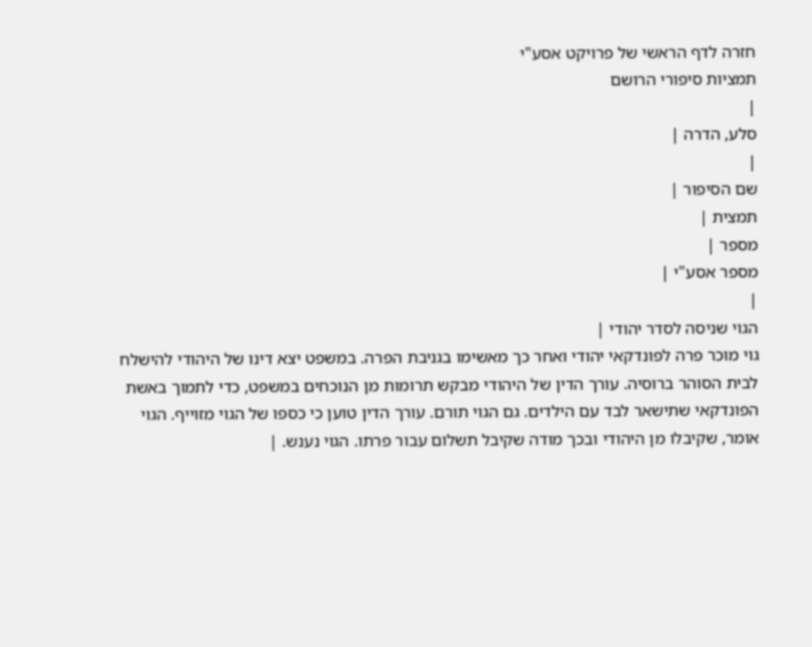חזרה לדף הראשי של פרויקט אסע"י
תמציות סיפורי הרושם
|
סלע, הדרה |
|
שם הסיפור |
תמצית |
מספר |
מספר אסע"י |
|
הגוי שניסה לסדר יהודי |
גוי מוכר פרה לפונדקאי יהודי ואחר כך מאשימו בגניבת הפרה. במשפט יצא דינו של היהודי להישלח לבית הסוהר ברוסיה. עורך הדין של היהודי מבקש תרומות מן הנוכחים במשפט, כדי לתמוך באשת הפונדקאי שתישאר לבד עם הילדים. גם הגוי תורם. עורך הדין טוען כי כספו של הגוי מזוייף. הגוי אומר, שקיבלו מן היהודי ובכך מודה שקיבל תשלום עבור פרתו. הגוי נענש. |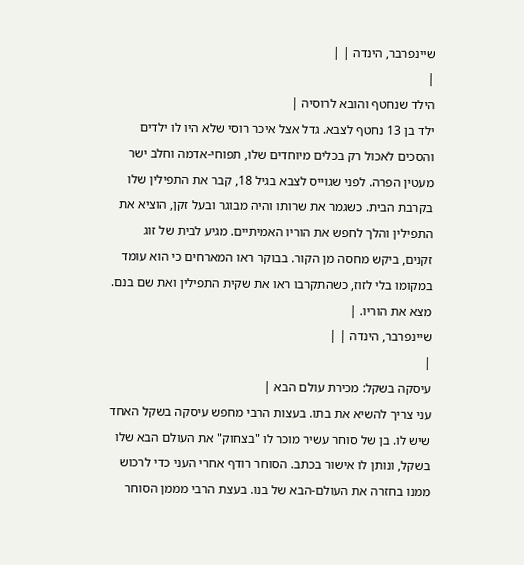שיינפרבר, הינדה | |
|
הילד שנחטף והובא לרוסיה |
ילד בן 13 נחטף לצבא. גדל אצל איכר רוסי שלא היו לו ילדים והסכים לאכול רק בכלים מיוחדים שלו, תפוחי-אדמה וחלב ישר מעטין הפרה. לפני שגוייס לצבא בגיל 18, קבר את התפילין שלו בקרבת הבית. כשגמר את שרותו והיה מבוגר ובעל זקן, הוציא את התפילין והלך לחפש את הוריו האמיתיים. מגיע לבית של זוג זקנים, ביקש מחסה מן הקור. בבוקר ראו המארחים כי הוא עומד במקומו בלי לזוז, כשהתקרבו ראו את שקית התפילין ואת שם בנם. מצא את הוריו. |
שיינפרבר, הינדה | |
|
עיסקה בשקל: מכירת עולם הבא |
עני צריך להשיא את בתו. בעצות הרבי מחפש עיסקה בשקל האחד שיש לו. בן של סוחר עשיר מוכר לו "בצחוק" את העולם הבא שלו בשקל, ונותן לו אישור בכתב. הסוחר רודף אחרי העני כדי לרכוש ממנו בחזרה את העולם-הבא של בנו. בעצת הרבי מממן הסוחר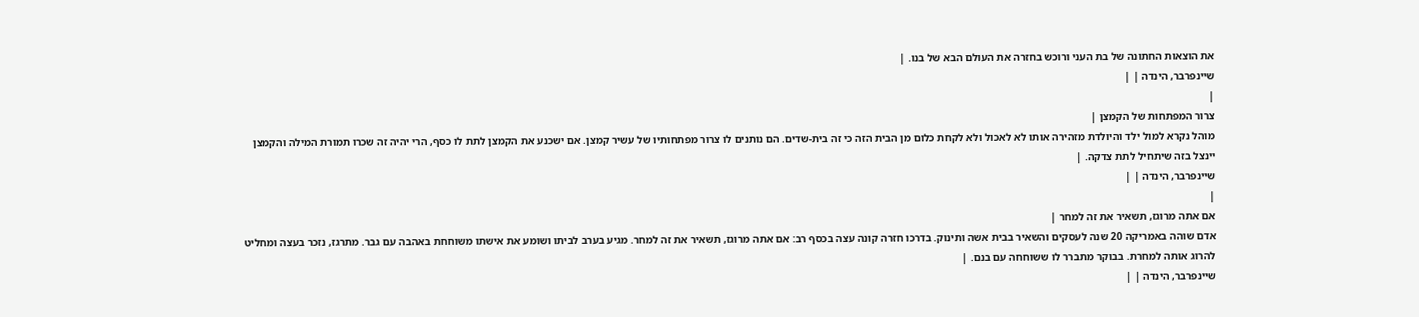את הוצאות החתונה של בת העני ורוכש בחזרה את העולם הבא של בנו. |
שיינפרבר, הינדה | |
|
צרור המפתחות של הקמצן |
מוהל נקרא למול ילד והיולדת מזהירה אותו לא לאכול ולא לקחת כלום מן הבית הזה כי זה בית-שדים. הם נותנים לו צרור מפתחותיו של עשיר קמצן. אם ישכנע את הקמצן לתת לו כסף, הרי יהיה זה שכרו תמורת המילה והקמצן יינצל בזה שיתחיל לתת צדקה. |
שיינפרבר, הינדה | |
|
אם אתה מרוגז, תשאיר את זה למחר |
אדם שוהה באמריקה 20 שנה לעסקים והשאיר בבית אשה ותינוק. בדרכו חזרה קונה עצה בכסף רב: אם אתה מרוגז, תשאיר את זה למחר. מגיע בערב לביתו ושומע את אישתו משוחחת באהבה עם גבר. מתרגז, נזכר בעצה ומחליט להרוג אותה למחרת. בבוקר מתברר לו ששוחחה עם בנם. |
שיינפרבר, הינדה | |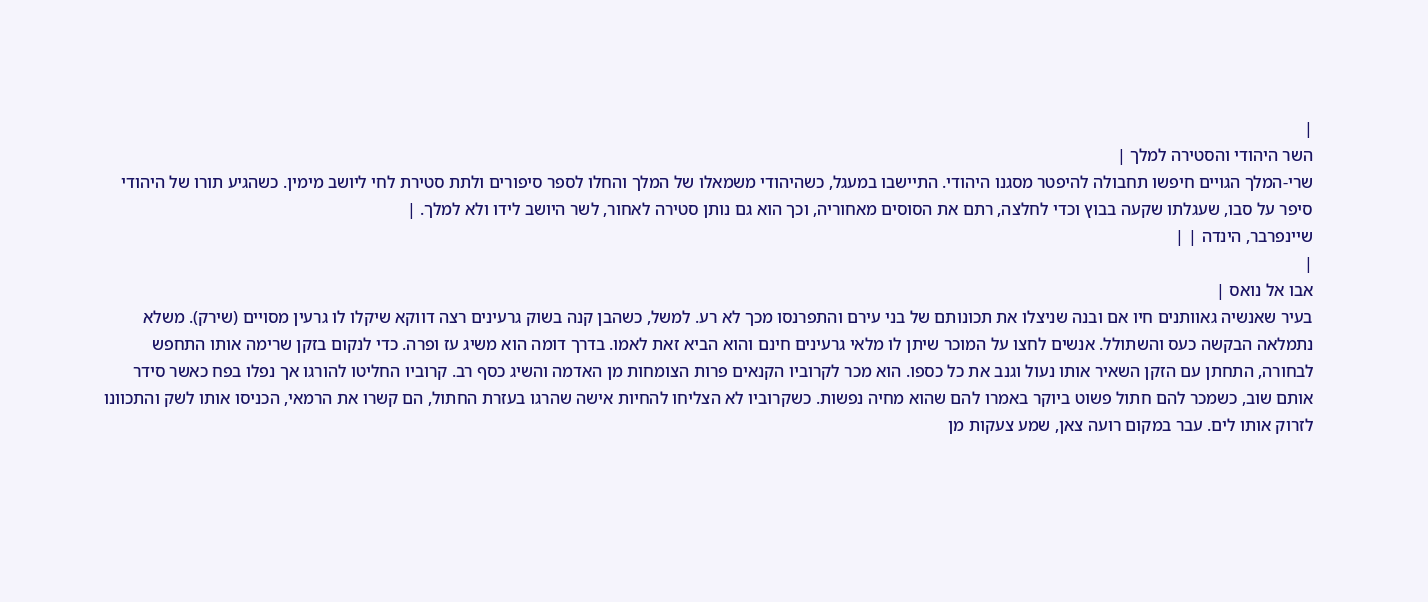|
השר היהודי והסטירה למלך |
שרי-המלך הגויים חיפשו תחבולה להיפטר מסגנו היהודי. התיישבו במעגל, כשהיהודי משמאלו של המלך והחלו לספר סיפורים ולתת סטירת לחי ליושב מימין. כשהגיע תורו של היהודי סיפר על סבו, שעגלתו שקעה בבוץ וכדי לחלצה, רתם את הסוסים מאחוריה, וכך הוא גם נותן סטירה לאחור, לשר היושב לידו ולא למלך. |
שיינפרבר, הינדה | |
|
אבו אל נואס |
בעיר שאנשיה גאוותנים חיו אם ובנה שניצלו את תכונותם של בני עירם והתפרנסו מכך לא רע. למשל, כשהבן קנה בשוק גרעינים רצה דווקא שיקלו לו גרעין מסויים (שירק). משלא נתמלאה הבקשה כעס והשתולל. אנשים לחצו על המוכר שיתן לו מלאי גרעינים חינם והוא הביא זאת לאמו. בדרך דומה הוא משיג עז ופרה. כדי לנקום בזקן שרימה אותו התחפש לבחורה, התחתן עם הזקן השאיר אותו נעול וגנב את כל כספו. הוא מכר לקרוביו הקנאים פרות הצומחות מן האדמה והשיג כסף רב. קרוביו החליטו להורגו אך נפלו בפח כאשר סידר אותם שוב, כשמכר להם חתול פשוט ביוקר באמרו להם שהוא מחיה נפשות. כשקרוביו לא הצליחו להחיות אישה שהרגו בעזרת החתול, הם קשרו את הרמאי, הכניסו אותו לשק והתכוונו לזרוק אותו לים. עבר במקום רועה צאן, שמע צעקות מן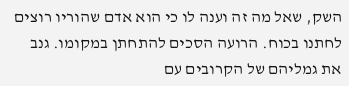השק, שאל מה זה וענה לו כי הוא אדם שהוריו רוצים לחתנו בכוח. הרועה הסכים להתחתן במקומו. גנב את גמליהם של הקרובים עם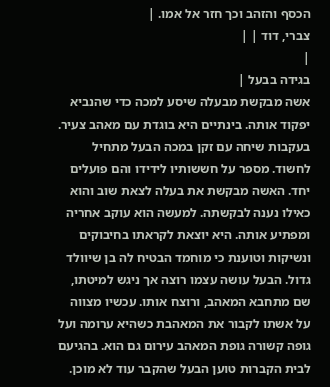הכסף והזהב וכך חזר אל אמו. |
צברי, דוד | |
|
בגידה בבעל |
אשה מבקשת מבעלה שיסע למכה כדי שהנביא יפקוד אותה. בינתיים היא בוגדת עם מאהב צעיר. בעקבות שיחה עם זקן במכה הבעל מתחיל לחשוד. מספר על חששותיו לידידו והם פועלים יחד. האשה מבקשת את בעלה לצאת שוב והוא כאילו נענה לבקשתה. למעשה הוא עוקב אחריה ומפתיע אותה. היא יוצאת לקראתו בחיבוקים ונשיקות וטוענת כי מוחמד הבטיח לה בן שיוולד גדול. הבעל עושה עצמו רוצה אך ניגש למיטתו, שם מתחבא המאהב, ורוצח אותו. עכשיו מצווה על אשתו לקבור את המאהבת כשהיא ערומה ועל גופה קשורה גופת המאהב עירום גם הוא. בהגיעם לבית הקברות טוען הבעל שהקבר עוד לא מוכן.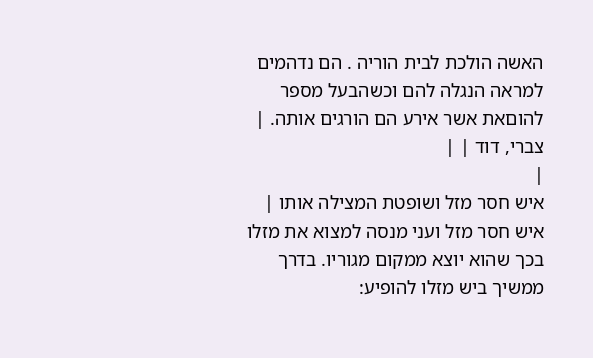האשה הולכת לבית הוריה . הם נדהמים למראה הנגלה להם וכשהבעל מספר להוםאת אשר אירע הם הורגים אותה. |
צברי, דוד | |
|
איש חסר מזל ושופטת המצילה אותו |
איש חסר מזל ועני מנסה למצוא את מזלו בכך שהוא יוצא ממקום מגוריו. בדרך ממשיך ביש מזלו להופיע: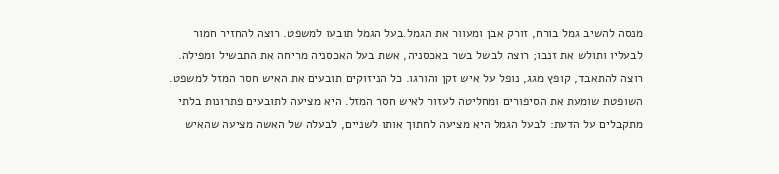מנסה להשיב גמל בורח, זורק אבן ומעוור את הגמל.בעל הגמל תובעו למשפט. רוצה להחזיר חמור לבעליו ותולש את זנבו; רוצה לבשל בשר באכסניה, אשת בעל האכסניה מריחה את התבשיל ומפילה. רוצה להתאבד, קופץ מגג, נופל על איש זקן והורגו. כל הניזוקים תובעים את האיש חסר המזל למשפט. השופטת שומעת את הסיפורים ומחליטה לעזור לאיש חסר המזל. היא מציעה לתובעים פתרונות בלתי מתקבלים על הדעת: לבעל הגמל היא מציעה לחתוך אותו לשניים, לבעלה של האשה מציעה שהאיש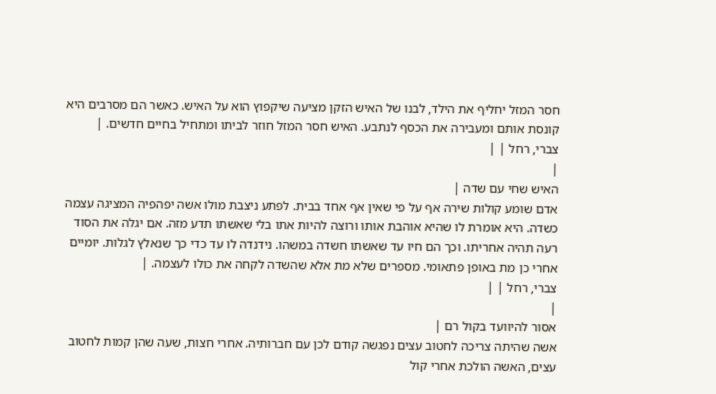חסר המזל יחליף את הילד, לבנו של האיש הזקן מציעה שיקפוץ הוא על האיש. כאשר הם מסרבים היא קונסת אותם ומעבירה את הכסף לנתבע. האיש חסר המזל חוזר לביתו ומתחיל בחיים חדשים. |
צברי, רחל | |
|
האיש שחי עם שדה |
אדם שומע קולות שירה אף על פי שאין אף אחד בבית. לפתע ניצבת מולו אשה יפהפיה המציגה עצמה כשדה. היא אומרת לו שהיא אוהבת אותו ורוצה להיות אתו בלי שאשתו תדע מזה. אם יגלה את הסוד רעה תהיה אחריתו. וכך הם חיו עד שאשתו חשדה במשהו. נידנדה לו עד כדי כך שנאלץ לגלות. יומיים אחרי כן מת באופן פתאומי. מספרים שלא מת אלא שהשדה לקחה את כולו לעצמה. |
צברי, רחל | |
|
אסור להיוועד בקול רם |
אשה שהיתה צריכה לחטוב עצים נפגשה קודם לכן עם חברותיה. אחרי חצות, שעה שהן קמות לחטוב עצים, האשה הולכת אחרי קול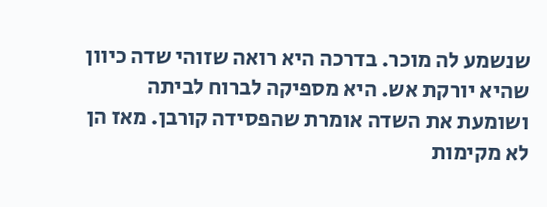שנשמע לה מוכר. בדרכה היא רואה שזוהי שדה כיוון שהיא יורקת אש. היא מספיקה לברוח לביתה ושומעת את השדה אומרת שהפסידה קורבן. מאז הן לא מקימות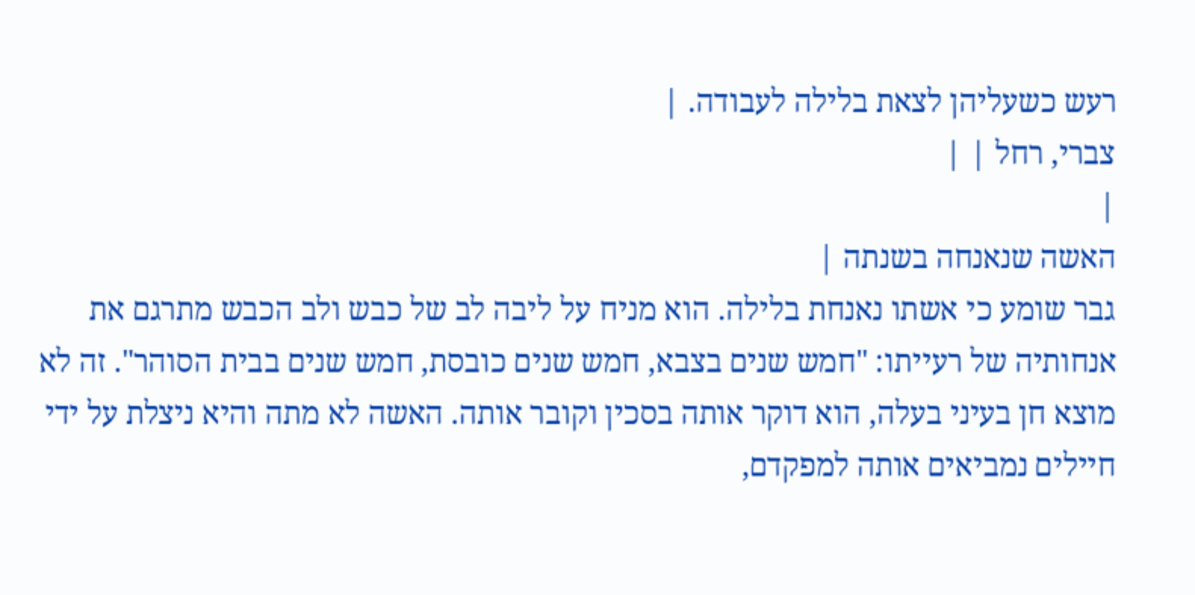רעש כשעליהן לצאת בלילה לעבודה. |
צברי, רחל | |
|
האשה שנאנחה בשנתה |
גבר שומע כי אשתו נאנחת בלילה. הוא מניח על ליבה לב של כבש ולב הכבש מתרגם את אנחותיה של רעייתו: "חמש שנים בצבא, חמש שנים כובסת, חמש שנים בבית הסוהר". זה לא מוצא חן בעיני בעלה, הוא דוקר אותה בסכין וקובר אותה. האשה לא מתה והיא ניצלת על ידי חיילים נמביאים אותה למפקדם,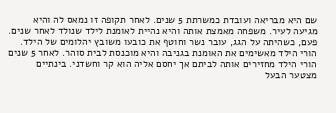שם היא מבריאה ועובדת כמשרתת 5 שנים. לאחר תקופה זו נמאס לה והיא מגיעה לעיר. משפחה מאמצת אותה והיא נהיית לאומנת לילד שנולד לאחר שנים. פעם, כשהיתה על הגג, עובר נשר וחוטף את כובעו משובץ יהלומים של הילד. הורי הילד מאשימים את האומנת בגניבה והיא מוכנסת לבית סוהר. לאחר 5 שנים הורי הילד מחזירים אותה לביתם אך יחסם אליה הוא קר וחשדני. בינתיים מצטער הבעל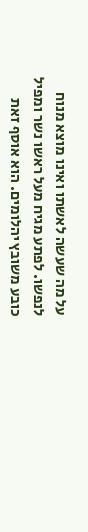על מה שעשה לאשתו ואינו מוצא מנוח לנפשו. לפתע מגיח מעל ראשו נשר ומפיל כובע משובץ יהלומים. הוא אוסף זאת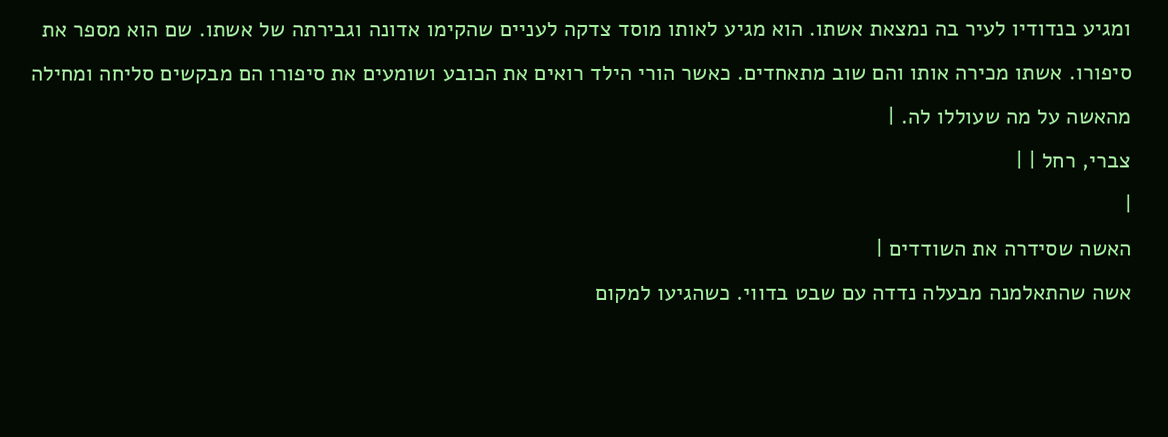ומגיע בנדודיו לעיר בה נמצאת אשתו. הוא מגיע לאותו מוסד צדקה לעניים שהקימו אדונה וגבירתה של אשתו. שם הוא מספר את סיפורו. אשתו מכירה אותו והם שוב מתאחדים. כאשר הורי הילד רואים את הכובע ושומעים את סיפורו הם מבקשים סליחה ומחילה מהאשה על מה שעוללו לה. |
צברי, רחל | |
|
האשה שסידרה את השודדים |
אשה שהתאלמנה מבעלה נדדה עם שבט בדווי. כשהגיעו למקום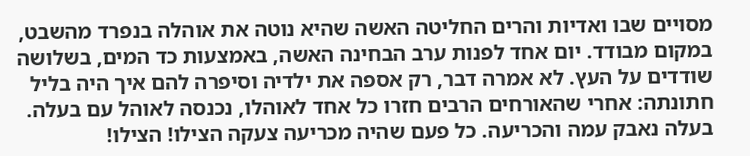מסויים שבו ואדיות והרים החליטה האשה שהיא נוטה את אוהלה בנפרד מהשבט, במקום מבודד. יום אחד לפנות ערב הבחינה האשה, באמצעות כד המים, בשלושה שודדים על העץ. לא אמרה דבר, רק אספה את ילדיה וסיפרה להם איך היה בליל חתונתה: אחרי שהאורחים הרבים חזרו כל אחד לאוהלו, נכנסה לאוהל עם בעלה. בעלה נאבק עמה והכריעה. כל פעם שהיה מכריעה צעקה הצילו! הצילו!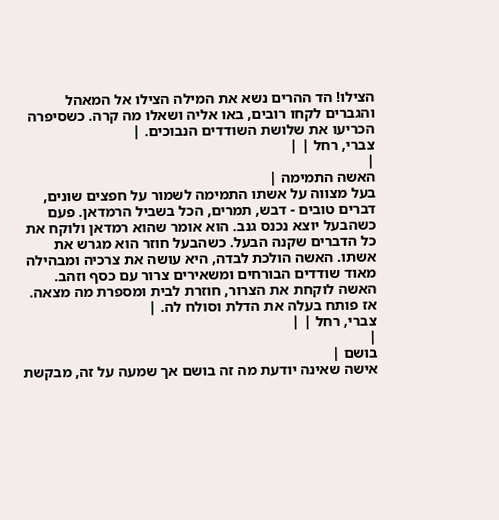הצילו! הד ההרים נשא את המילה הצילו אל המאהל והגברים לקחו רובים, באו אליה ושאלו מה קרה. כשסיפרה הכריעו את שלושת השודדים הנבוכים. |
צברי, רחל | |
|
האשה התמימה |
בעל מצווה על אשתו התמימה לשמור על חפצים שונים, דברים טובים - דבש, תמרים, הכל בשביל הרמדאן. פעם כשהבעל יוצא נכנס גנב. הוא אומר שהוא רמדאן ולוקח את כל הדברים שקנה הבעל. כשהבעל חוזר הוא מגרש את אשתו. האשה הולכת לבדה, היא עושה את צרכיה ומבהילה מאוד שודדים הבורחים ומשאירים צרור עם כסף וזהב. האשה לוקחת את הצרור, חוזרת לבית ומספרת מה מצאה. אז פותח בעלה את הדלת וסולח לה. |
צברי, רחל | |
|
בושם |
אישה שאינה יודעת מה זה בושם אך שמעה על זה, מבקשת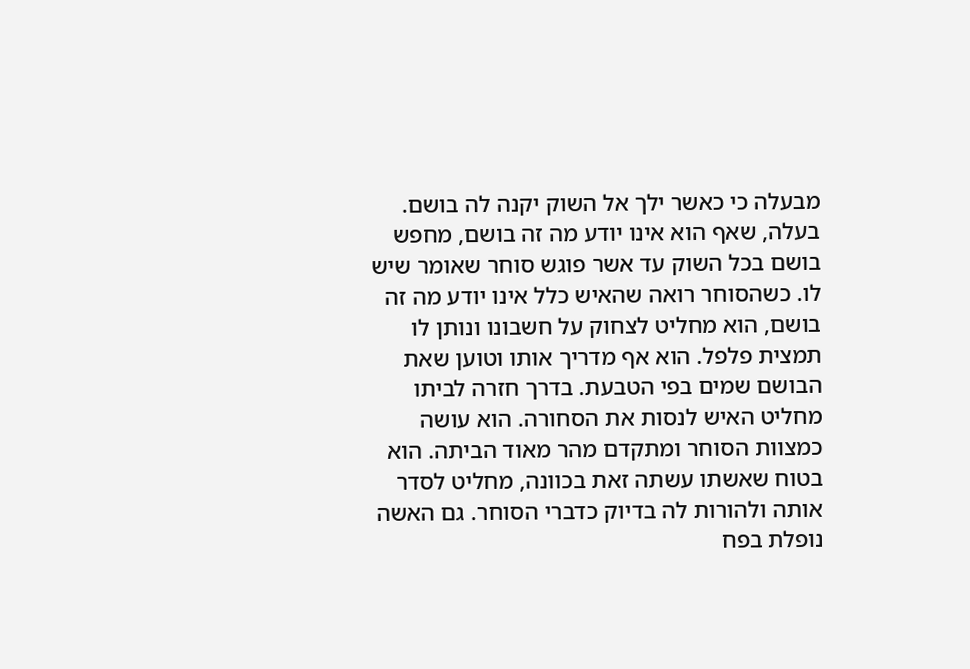מבעלה כי כאשר ילך אל השוק יקנה לה בושם. בעלה, שאף הוא אינו יודע מה זה בושם, מחפש בושם בכל השוק עד אשר פוגש סוחר שאומר שיש לו. כשהסוחר רואה שהאיש כלל אינו יודע מה זה בושם, הוא מחליט לצחוק על חשבונו ונותן לו תמצית פלפל. הוא אף מדריך אותו וטוען שאת הבושם שמים בפי הטבעת. בדרך חזרה לביתו מחליט האיש לנסות את הסחורה. הוא עושה כמצוות הסוחר ומתקדם מהר מאוד הביתה. הוא בטוח שאשתו עשתה זאת בכוונה, מחליט לסדר אותה ולהורות לה בדיוק כדברי הסוחר. גם האשה נופלת בפח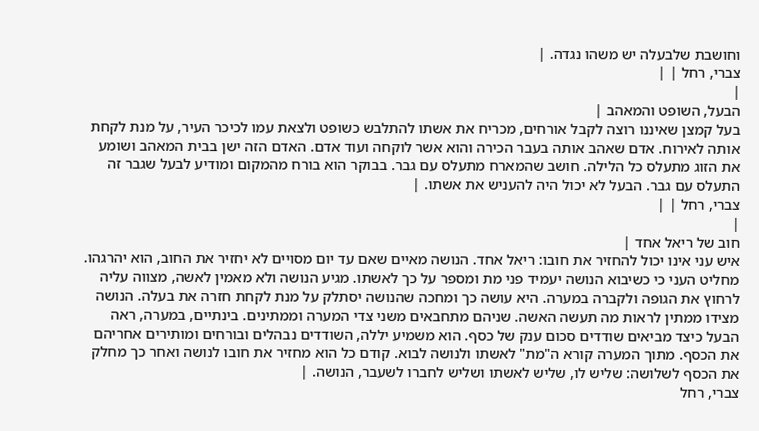וחושבת שלבעלה יש משהו נגדה. |
צברי, רחל | |
|
הבעל, השופט והמאהב |
בעל קמצן שאיננו רוצה לקבל אורחים, מכריח את אשתו להתלבש כשופט ולצאת עמו לכיכר העיר, על מנת לקחת אותה לאירוח. אדם שאהב אותה בעבר הכירה והוא אשר לוקחה ועוד אדם. האדם הזה ישן בבית המאהב ושומע את הזוג מתעלס כל הלילה. חושב שהמארח מתעלס עם גבר. בבוקר הוא בורח מהמקום ומודיע לבעל שגבר זה התעלס עם גבר. הבעל לא יכול היה להעניש את אשתו. |
צברי, רחל | |
|
חוב של ריאל אחד |
איש עני אינו יכול להחזיר את חובו: ריאל אחד. הנושה מאיים שאם עד יום מסויים לא יחזיר את החוב, הוא יהרגהו. מחליט העני כי כשיבוא הנושה יעמיד פני מת ומספר על כך לאשתו. מגיע הנושה ולא מאמין לאשה, מצווה עליה לרחוץ את הגופה ולקברה במערה. היא עושה כך ומחכה שהנושה יסתלק על מנת לקחת חזרה את בעלה. הנושה מצידו ממתין לראות מה תעשה האשה. שניהם מתחבאים משני צדי המערה וממתינים. בינתיים, במערה, ראה הבעל כיצד מביאים שודדים סכום ענק של כסף. הוא משמיע יללה, השודדים נבהלים ובורחים ומותירים אחריהם את הכסף. מתוך המערה קורא ה"מת" לאשתו ולנושה לבוא. קודם כל הוא מחזיר את חובו לנושה ואחר כך מחלק את הכסף לשלושה: שליש לו, שליש לאשתו ושליש לחברו לשעבר, הנושה. |
צברי, רחל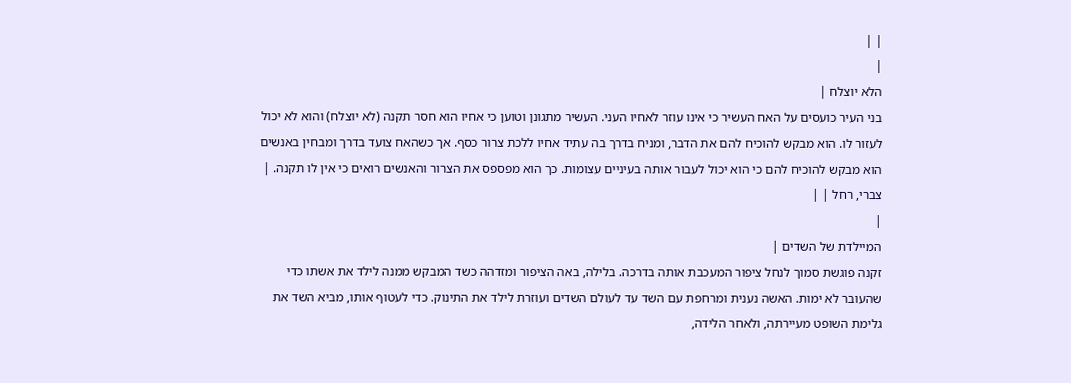| |
|
הלא יוצלח |
בני העיר כועסים על האח העשיר כי אינו עוזר לאחיו העני. העשיר מתגונן וטוען כי אחיו הוא חסר תקנה (לא יוצלח) והוא לא יכול לעזור לו. הוא מבקש להוכיח להם את הדבר, ומניח בדרך בה עתיד אחיו ללכת צרור כסף. אך כשהאח צועד בדרך ומבחין באנשים הוא מבקש להוכיח להם כי הוא יכול לעבור אותה בעיניים עצומות. כך הוא מפספס את הצרור והאנשים רואים כי אין לו תקנה. |
צברי, רחל | |
|
המיילדת של השדים |
זקנה פוגשת סמוך לנחל ציפור המעכבת אותה בדרכה. בלילה, באה הציפור ומזדהה כשד המבקש ממנה לילד את אשתו כדי שהעובר לא ימות. האשה נענית ומרחפת עם השד עד לעולם השדים ועוזרת לילד את התינוק. כדי לעטוף אותו, מביא השד את גלימת השופט מעיירתה, ולאחר הלידה,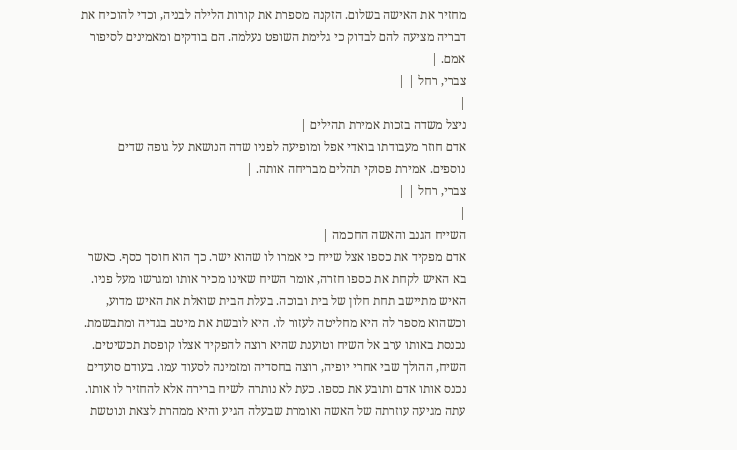מחזיר את האישה בשלום. הזקנה מספרת את קורות הלילה לבניה, וכדי להוכיח את דבריה מציעה להם לבדוק כי גלימת השופט נעלמה. הם בודקים ומאמינים לסיפור אמם. |
צברי, רחל | |
|
ניצל משדה בזכות אמירת תהילים |
אדם חוזר מעבודתו בואדי אפל ומופיעה לפניו שדה הנושאת על גופה שדים נוספים. אמירת פסוקי תהלים מבריחה אותה. |
צברי, רחל | |
|
השייח הגנב והאשה החכמה |
אדם מפקיד את כספו אצל שייח כי אמרו לו שהוא ישר. כך הוא חוסך כסף. כאשר בא האיש לקחת את כספו חזרה, אומר השיח שאינו מכיר אותו ומגרשו מעל פניו. האיש מתיישב תחת חלון של בית ובוכה. בעלת הבית שואלת את האיש מדוע, וכשהוא מספר לה היא מחליטה לעזור לו. היא לובשת את מיטב בגדיה ומתבשמת. נכנסת באותו ערב אל השיח וטוענת שהיא רוצה להפקיד אצלו קופסת תכשיטים. השיח, ההולך שבי אחרי יופיה, רוצה בחסדיה ומזמינה לסעוד עמו. בעודם סועדים נכנס אותו אדם ותובע את כספו. כעת לא נותרה לשיח ברירה אלא להחזיר לו אותו. עתה מגיעה עוזרתה של האשה ואומרת שבעלה הגיע והיא ממהרת לצאת ונוטשת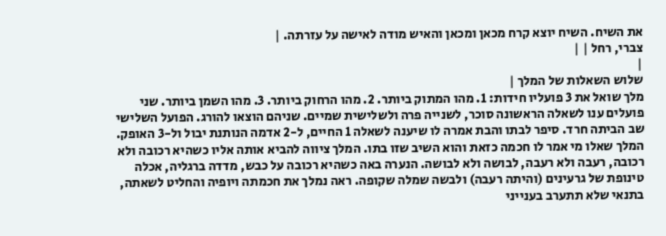את השיח. השיח יוצא קרח מכאן ומכאן והאיש מודה לאישה על עזרתה. |
צברי, רחל | |
|
שלוש השאלות של המלך |
מלך שואל את 3 פועליו חידות: 1. מהו המתוק ביותר. 2. מהו הרחוק ביותר. 3. מהו השמן ביותר. שני פועלים ענו לשאלה הראשונה סוכר, לשנייה פרה ולשלישית שמיים. שניהם הוצאו להורג. הפועל השלישי שב הביתה חרד. סיפר לבתו והבת אמרה לו שיענה לשאלה 1 החיים, ל-2 אדמה הנותנת יבול ול-3 האופק. המלך שאלו מי אמר לו חכמה כזאת והוא השיב שזו בתו. המלך ציווה להביא אותה אליו כשהיא רכובה ולא רכובה, רעבה ולא רעבה, לבושה ולא לבושה. הנערה באה כשהיא רכובה על כבש, מדדה ברגליה, אכלה טינופת של גרעינים (והיתה רעבה) ולבשה שמלה שקופה. ראה נמלך את חכמתה ויופיה והחליט לשאתה, בתנאי שלא תתערב בענייני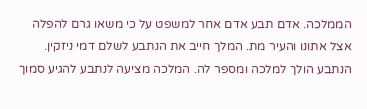הממלכה. אדם תבע אדם אחר למשפט על כי משאו גרם להפלה אצל אתונו והעיר מת. המלך חייב את הנתבע לשלם דמי ניזקין. הנתבע הולך למלכה ומספר לה. המלכה מציעה לנתבע להגיע סמוך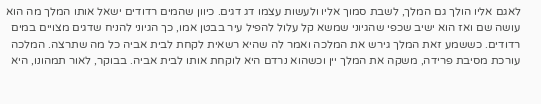לאגם אליו הולך גם המלך, לשבת סמוך אליו ולעשות עצמו דג דגים. כיוון שהמים רדודים ישאל אותו המלך מה הוא עושה שם ואז הוא ישיב שכפי שהגיוני שמשא קל עלול להפיל עיר בבטן אמו, כך הגיוני להניח שדגים מצויים במים רדודים. כששמע זאת המלך גירש את המלכה ואמר לה שהיא רשאית לקחת לבית אביה כל מה שתרצה. המלכה עורכת מסיבת פרידה, משקה את המלך יין וכשהוא נרדם היא לוקחת אותו לבית אביה. בבוקר, לאור תמהונו, היא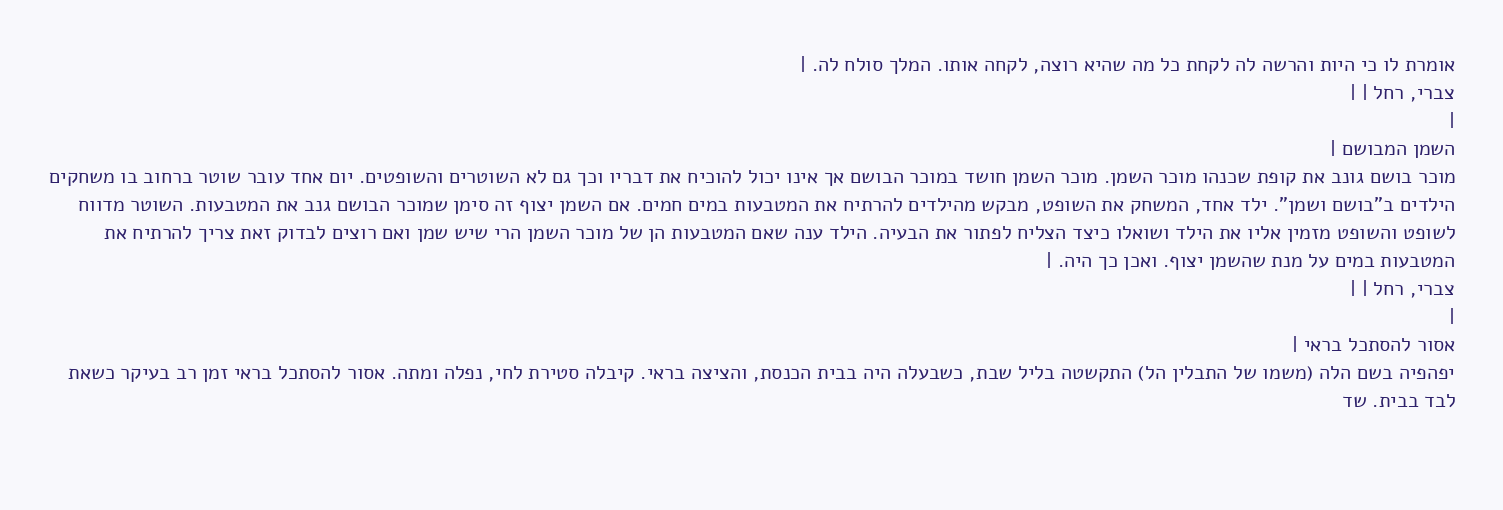אומרת לו כי היות והרשה לה לקחת כל מה שהיא רוצה, לקחה אותו. המלך סולח לה. |
צברי, רחל | |
|
השמן המבושם |
מוכר בושם גונב את קופת שכנהו מוכר השמן. מוכר השמן חושד במוכר הבושם אך אינו יכול להוכיח את דבריו וכך גם לא השוטרים והשופטים. יום אחד עובר שוטר ברחוב בו משחקים הילדים ב"בושם ושמן". ילד אחד, המשחק את השופט, מבקש מהילדים להרתיח את המטבעות במים חמים. אם השמן יצוף זה סימן שמוכר הבושם גנב את המטבעות. השוטר מדווח לשופט והשופט מזמין אליו את הילד ושואלו כיצד הצליח לפתור את הבעיה. הילד ענה שאם המטבעות הן של מוכר השמן הרי שיש שמן ואם רוצים לבדוק זאת צריך להרתיח את המטבעות במים על מנת שהשמן יצוף. ואכן כך היה. |
צברי, רחל | |
|
אסור להסתכל בראי |
יפהפיה בשם הלה (משמו של התבלין הל) התקשטה בליל שבת, כשבעלה היה בבית הכנסת, והציצה בראי. קיבלה סטירת לחי, נפלה ומתה. אסור להסתכל בראי זמן רב בעיקר כשאת לבד בבית. שד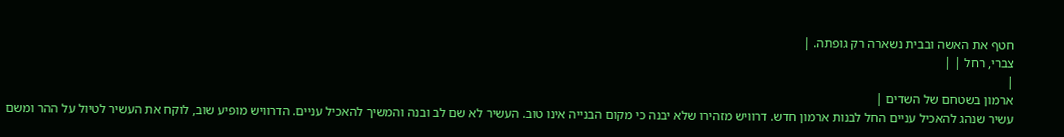חטף את האשה ובבית נשארה רק גופתה. |
צברי, רחל | |
|
ארמון בשטחם של השדים |
עשיר שנהג להאכיל עניים החל לבנות ארמון חדש. דרוויש מזהירו שלא יבנה כי מקום הבנייה אינו טוב. העשיר לא שם לב ובנה והמשיך להאכיל עניים. הדרוויש מופיע שוב, לוקח את העשיר לטיול על ההר ומשם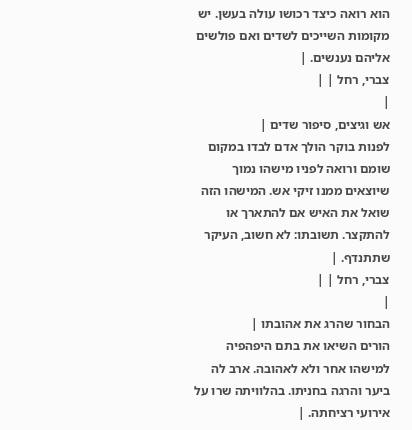הוא רואה כיצד רכושו עולה בעשן. יש מקומות השייכים לשדים ואם פולשים אליהם נענשים. |
צברי, רחל | |
|
אש וגיצים, סיפור שדים |
לפנות בוקר הולך אדם לבדו במקום שומם ורואה לפניו מישהו נמוך שיוצאים ממנו זיקי אש. המישהו הזה שואל את האיש אם להתארך או להתקצר. תשובתו: לא חשוב, העיקר שתתנדף. |
צברי, רחל | |
|
הבחור שהרג את אהובתו |
הורים השיאו את בתם היפהפיה למישהו אחר ולא לאהובה. ארב לה ביער והרגה בחניתו. בהלוויתה שרו על אירועי רציחתה. |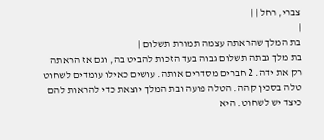צברי, רחל | |
|
בת המלך שהראתה עצמה תמורת תשלום |
בת מלך גבתה תשלום גבוה בעד הזכות להביט בה, וגם אז הראתה רק את ידה. 2 חברים מסדרים אותה. עושים כאילו עומדים לשחוט טלה בסכין קהה. הטלה פועה ובת המלך יוצאת כדי להראות להם כיצד יש לשחוט. היא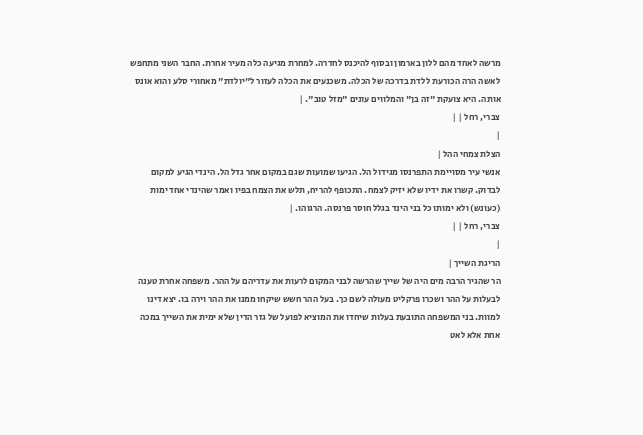מרשה לאחד מהם ללון בארמון ובסוף להיכנס לחדרה. למחרת מגיעה כלה מעיר אחרת. החבר השני מתחפש לאשה הרה הכורעת ללדת בדרכה של הכלה. משכנעים את הכלה לעזור ל"יולדת" מאחורי סלע והוא אונס אותה. היא צועקת "זה בן" והמלווים עונים "מזל טוב". |
צברי, רחל | |
|
הצלת צמחי ההל |
אנשי עיר מסויימת התפרנסו מגידול הל. הגיעו שמועות שגם במקום אחר גדל הל. הינדי הגיע למקום לבדוק. קשרו את ידיו שלא יזיק לצמח. התכופף להריח, תלש את הצמח בפיו ואמר שהינדי אחד ימות (כעונש) ולא ימותו כל בני הינד בגלל חוסר פרנסה. הרגוהו. |
צברי, רחל | |
|
הריגת השייך |
הר שהגיר הרבה מים היה של שייך שהרשה לבני המקום לרעות את עדריהם על ההר. משפחה אחרת טענה לבעלות על ההר ושכרו פרקליט מעולה לשם כך. בעל ההר חשש שיקחו ממנו את ההר וירה בו. יצא דינו למוות. בני המשפחה התובעת בעלות שיחדו את המוציא לפועל של גזר הדין שלא ימית את השייך במכה אחת אלא לאט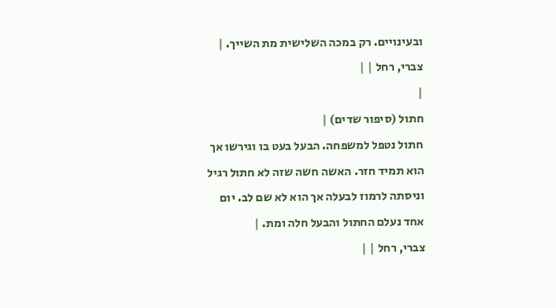ובעינויים. רק במכה השלישית מת השייך. |
צברי, רחל | |
|
חתול (סיפור שדים) |
חתול נטפל למשפחה. הבעל בעט בו וגירשו אך הוא תמיד חזר. האשה חשה שזה לא חתול רגיל וניסתה לרמוז לבעלה אך הוא לא שם לב. יום אחד נעלם החתול והבעל חלה ומת. |
צברי, רחל | |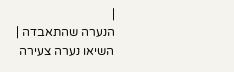|
הנערה שהתאבדה |
השיאו נערה צעירה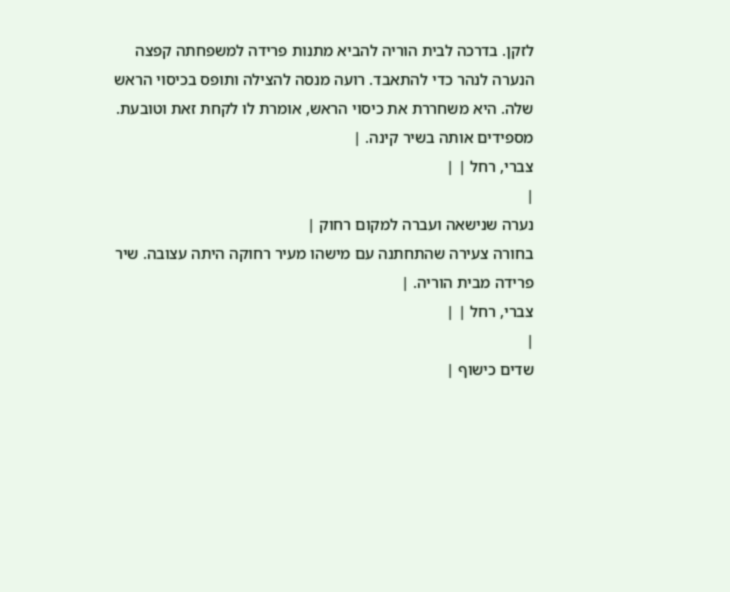לזקן. בדרכה לבית הוריה להביא מתנות פרידה למשפחתה קפצה הנערה לנהר כדי להתאבד. רועה מנסה להצילה ותופס בכיסוי הראש שלה. היא משחררת את כיסוי הראש, אומרת לו לקחת זאת וטובעת. מספידים אותה בשיר קינה. |
צברי, רחל | |
|
נערה שנישאה ועברה למקום רחוק |
בחורה צעירה שהתחתנה עם מישהו מעיר רחוקה היתה עצובה. שיר פרידה מבית הוריה. |
צברי, רחל | |
|
שדים כישוף |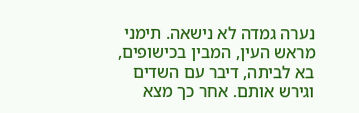נערה גמדה לא נישאה. תימני מראש העין, המבין בכישופים, בא לביתה, דיבר עם השדים וגירש אותם. אחר כך מצא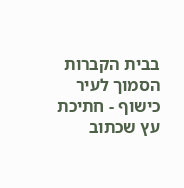בבית הקברות הסמוך לעיר כישוף - חתיכת עץ שכתוב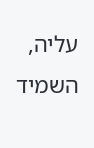עליה, השמיד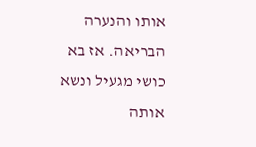אותו והנערה הבריאה. אז בא כושי מגעיל ונשא אותה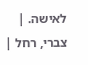לאישה. |
צברי, רחל |